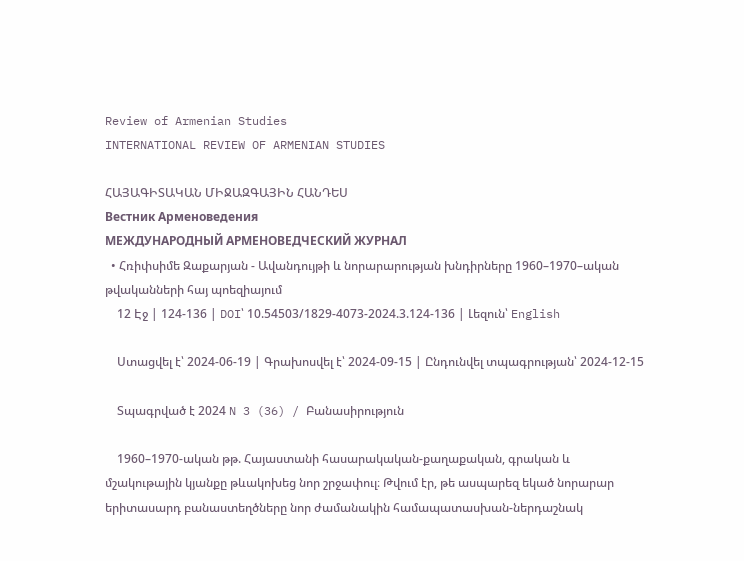Review of Armenian Studies
INTERNATIONAL REVIEW OF ARMENIAN STUDIES

ՀԱՅԱԳԻՏԱԿԱՆ ՄԻՋԱԶԳԱՅԻՆ ՀԱՆԴԵՍ
Вестник Арменоведения
МЕЖДУНАРОДНЫЙ АРМЕНОВЕДЧЕСКИЙ ЖУРНАЛ
  • Հռիփսիմե Զաքարյան - Ավանդույթի և նորարարության խնդիրները 1960–1970–ական թվականների հայ պոեզիայում
    12 Էջ | 124-136 | DOI՝ 10.54503/1829-4073-2024.3.124-136 | Լեզուն՝ English

    Ստացվել է՝ 2024-06-19 | Գրախոսվել է՝ 2024-09-15 | Ընդունվել տպագրության՝ 2024-12-15

    Տպագրված է 2024 N 3 (36) / Բանասիրություն

    1960–1970-ական թթ. Հայաստանի հասարակական-քաղաքական, գրական և մշակութային կյանքը թևակոխեց նոր շրջափուլ։ Թվում էր, թե ասպարեզ եկած նորարար երիտասարդ բանաստեղծները նոր ժամանակին համապատասխան-ներդաշնակ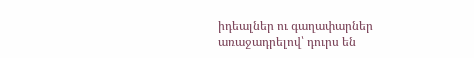իդեալներ ու գաղափարներ առաջադրելով՝ դուրս են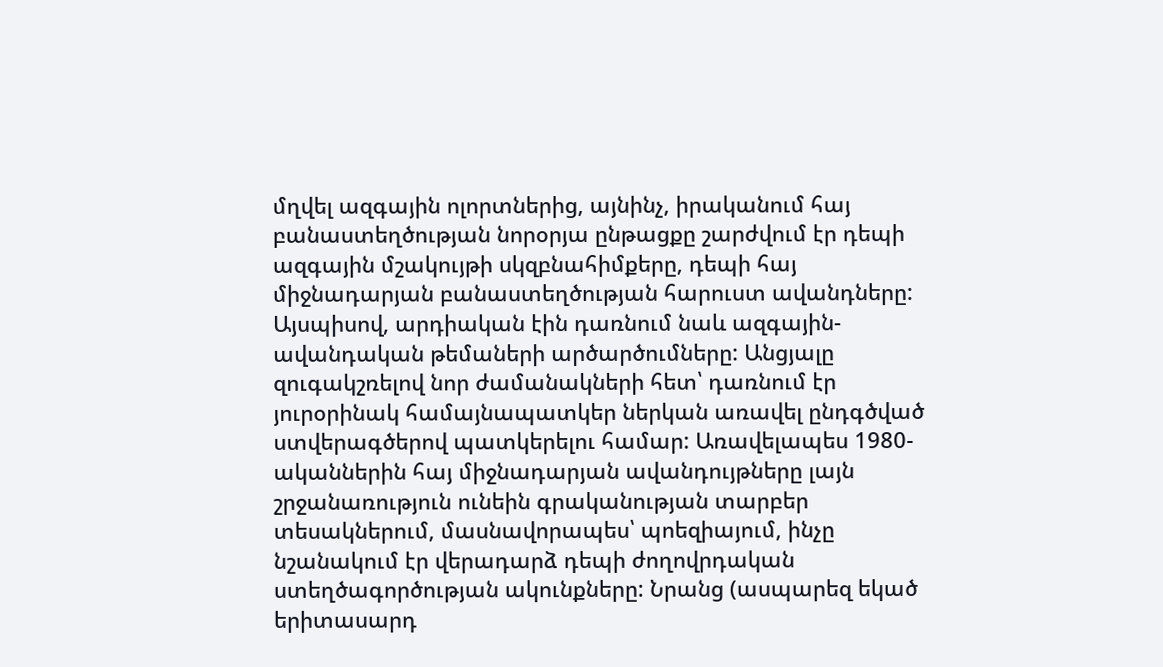մղվել ազգային ոլորտներից, այնինչ, իրականում հայ բանաստեղծության նորօրյա ընթացքը շարժվում էր դեպի ազգային մշակույթի սկզբնահիմքերը, դեպի հայ միջնադարյան բանաստեղծության հարուստ ավանդները: Այսպիսով, արդիական էին դառնում նաև ազգային-ավանդական թեմաների արծարծումները: Անցյալը զուգակշռելով նոր ժամանակների հետ՝ դառնում էր յուրօրինակ համայնապատկեր ներկան առավել ընդգծված ստվերագծերով պատկերելու համար: Առավելապես 1980-ականներին հայ միջնադարյան ավանդույթները լայն շրջանառություն ունեին գրականության տարբեր տեսակներում, մասնավորապես՝ պոեզիայում, ինչը նշանակում էր վերադարձ դեպի ժողովրդական ստեղծագործության ակունքները: Նրանց (ասպարեզ եկած երիտասարդ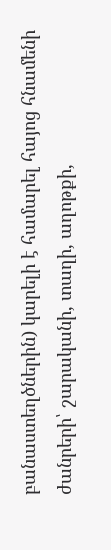բանաստեղծներին) կարելի է համարել հայոց հնամենի ժանրերի՝ շարականի, տաղի, աղոթքի,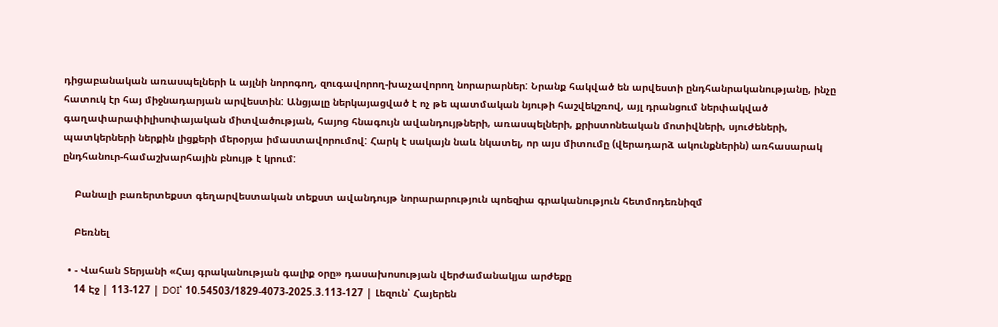դիցաբանական առասպելների և այլնի նորոգող, զուգավորող-խաչավորող նորարարներ: Նրանք հակված են արվեստի ընդհանրականությանը, ինչը հատուկ էր հայ միջնադարյան արվեստին: Անցյալը ներկայացված է ոչ թե պատմական նյութի հաշվեկշռով, այլ դրանցում ներփակված գաղափարափիլիսոփայական միտվածության, հայոց հնագույն ավանդույթների, առասպելների, քրիստոնեական մոտիվների, սյուժեների, պատկերների ներքին լիցքերի մերօրյա իմաստավորումով: Հարկ է սակայն նաև նկատել, որ այս միտումը (վերադարձ ակունքներին) առհասարակ ընդհանուր-համաշխարհային բնույթ է կրում:

    Բանալի բառերտեքստ գեղարվեստական տեքստ ավանդույթ նորարարություն պոեզիա գրականություն հետմոդեռնիզմ

    Բեռնել

  • - Վահան Տերյանի «Հայ գրականության գալիք օրը» դասախոսության վերժամանակյա արժեքը
    14 Էջ | 113-127 | DOI՝ 10.54503/1829-4073-2025.3.113-127 | Լեզուն՝ Հայերեն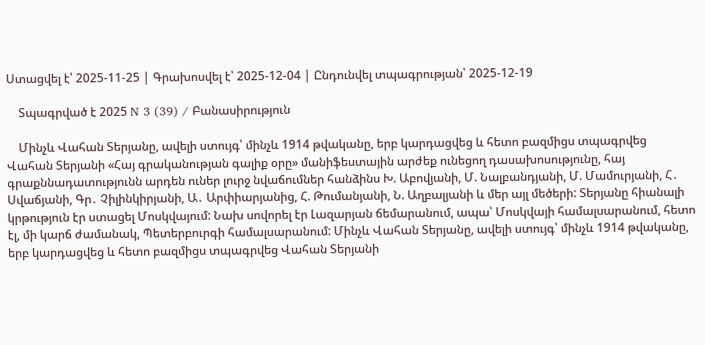Ստացվել է՝ 2025-11-25 | Գրախոսվել է՝ 2025-12-04 | Ընդունվել տպագրության՝ 2025-12-19

    Տպագրված է 2025 N 3 (39) / Բանասիրություն

    Մինչև Վահան Տերյանը, ավելի ստույգ՝ մինչև 1914 թվականը, երբ կարդացվեց և հետո բազմիցս տպագրվեց Վահան Տերյանի «Հայ գրականության գալիք օրը» մանիֆեստային արժեք ունեցող դասախոսությունը, հայ գրաքննադատությունն արդեն ուներ լուրջ նվաճումներ հանձինս Խ. Աբովյանի, Մ. Նալբանդյանի, Մ. Մամուրյանի, Հ․ Սվաճյանի, Գր․ Չիլինկիրյանի, Ա․ Արփիարյանից, Հ. Թումանյանի, Ն. Աղբալյանի և մեր այլ մեծերի: Տերյանը հիանալի կրթություն էր ստացել Մոսկվայում: Նախ սովորել էր Լազարյան ճեմարանում, ապա՝ Մոսկվայի համալսարանում, հետո էլ, մի կարճ ժամանակ, Պետերբուրգի համալսարանում: Մինչև Վահան Տերյանը, ավելի ստույգ՝ մինչև 1914 թվականը, երբ կարդացվեց և հետո բազմիցս տպագրվեց Վահան Տերյանի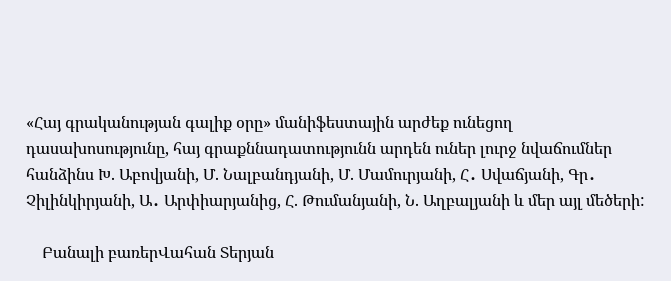«Հայ գրականության գալիք օրը» մանիֆեստային արժեք ունեցող դասախոսությունը, հայ գրաքննադատությունն արդեն ուներ լուրջ նվաճումներ հանձինս Խ. Աբովյանի, Մ. Նալբանդյանի, Մ. Մամուրյանի, Հ․ Սվաճյանի, Գր․ Չիլինկիրյանի, Ա․ Արփիարյանից, Հ. Թումանյանի, Ն. Աղբալյանի և մեր այլ մեծերի:

    Բանալի բառերՎահան Տերյան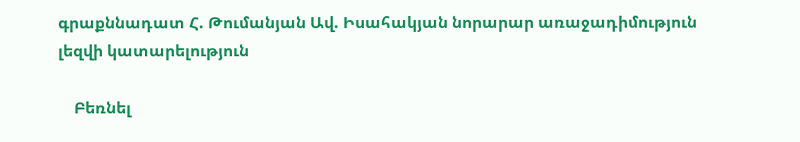գրաքննադատ Հ. Թումանյան Ավ. Իսահակյան նորարար առաջադիմություն լեզվի կատարելություն

    Բեռնել